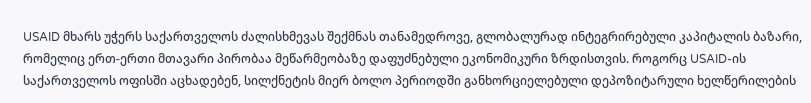USAID მხარს უჭერს საქართველოს ძალისხმევას შექმნას თანამედროვე, გლობალურად ინტეგრირებული კაპიტალის ბაზარი, რომელიც ერთ-ერთი მთავარი პირობაა მეწარმეობაზე დაფუძნებული ეკონომიკური ზრდისთვის. როგორც USAID-ის საქართველოს ოფისში აცხადებენ, სილქნეტის მიერ ბოლო პერიოდში განხორციელებული დეპოზიტარული ხელწერილების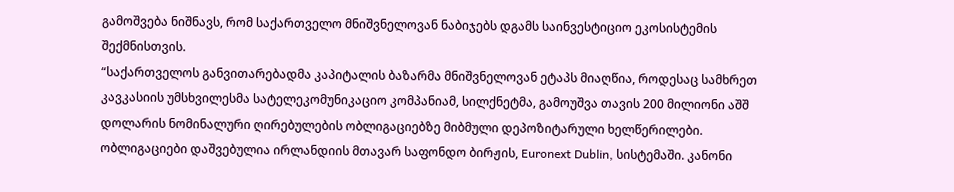გამოშვება ნიშნავს, რომ საქართველო მნიშვნელოვან ნაბიჯებს დგამს საინვესტიციო ეკოსისტემის შექმნისთვის.
“საქართველოს განვითარებადმა კაპიტალის ბაზარმა მნიშვნელოვან ეტაპს მიაღწია, როდესაც სამხრეთ კავკასიის უმსხვილესმა სატელეკომუნიკაციო კომპანიამ, სილქნეტმა, გამოუშვა თავის 200 მილიონი აშშ დოლარის ნომინალური ღირებულების ობლიგაციებზე მიბმული დეპოზიტარული ხელწერილები. ობლიგაციები დაშვებულია ირლანდიის მთავარ საფონდო ბირჟის, Euronext Dublin, სისტემაში. კანონი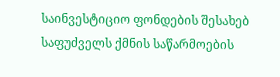საინვესტიციო ფონდების შესახებ საფუძველს ქმნის საწარმოების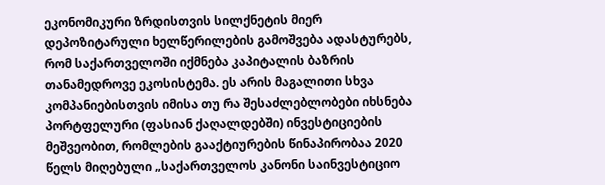ეკონომიკური ზრდისთვის სილქნეტის მიერ დეპოზიტარული ხელწერილების გამოშვება ადასტურებს, რომ საქართველოში იქმნება კაპიტალის ბაზრის თანამედროვე ეკოსისტემა. ეს არის მაგალითი სხვა კომპანიებისთვის იმისა თუ რა შესაძლებლობები იხსნება პორტფელური (ფასიან ქაღალდებში) ინვესტიციების მეშვეობით, რომლების გააქტიურების წინაპირობაა 2020 წელს მიღებული „საქართველოს კანონი საინვესტიციო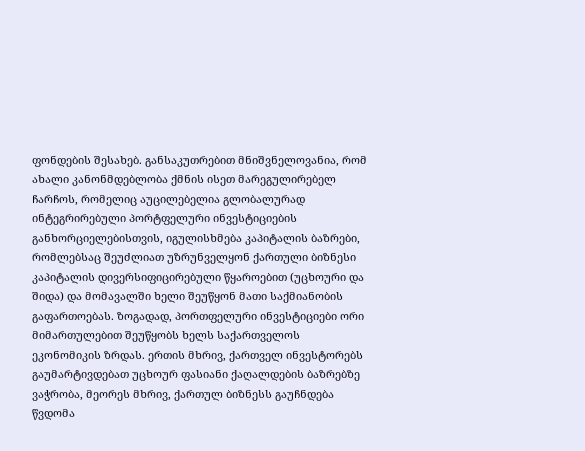ფონდების შესახებ. განსაკუთრებით მნიშვნელოვანია, რომ ახალი კანონმდებლობა ქმნის ისეთ მარეგულირებელ ჩარჩოს, რომელიც აუცილებელია გლობალურად ინტეგრირებული პორტფელური ინვესტიციების განხორციელებისთვის, იგულისხმება კაპიტალის ბაზრები, რომლებსაც შეუძლიათ უზრუნველყონ ქართული ბიზნესი კაპიტალის დივერსიფიცირებული წყაროებით (უცხოური და შიდა) და მომავალში ხელი შეუწყონ მათი საქმიანობის გაფართოებას. ზოგადად, პორთფელური ინვესტიციები ორი მიმართულებით შეუწყობს ხელს საქართველოს ეკონომიკის ზრდას. ერთის მხრივ, ქართველ ინვესტორებს გაუმარტივდებათ უცხოურ ფასიანი ქაღალდების ბაზრებზე ვაჭრობა, მეორეს მხრივ, ქართულ ბიზნესს გაუჩნდება წვდომა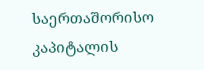საერთაშორისო კაპიტალის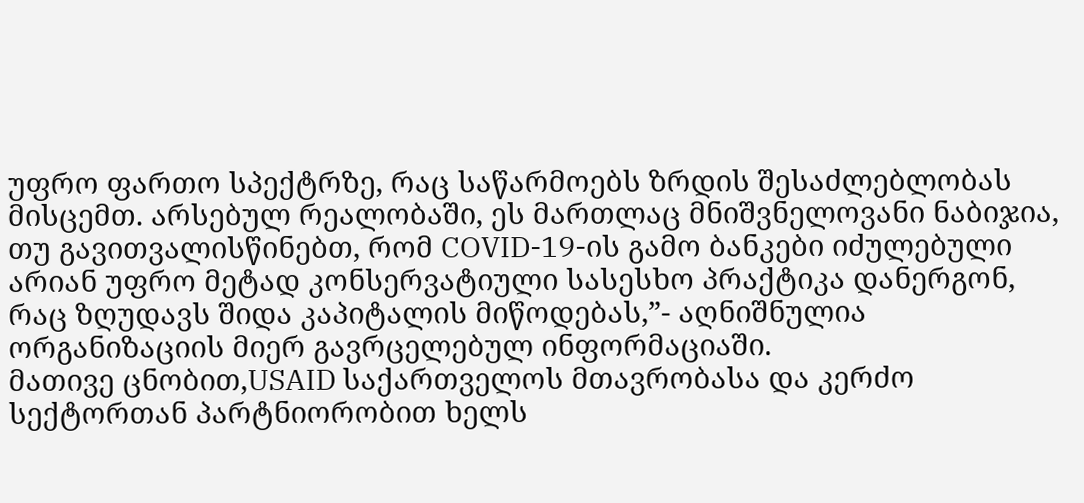უფრო ფართო სპექტრზე, რაც საწარმოებს ზრდის შესაძლებლობას მისცემთ. არსებულ რეალობაში, ეს მართლაც მნიშვნელოვანი ნაბიჯია, თუ გავითვალისწინებთ, რომ COVID-19-ის გამო ბანკები იძულებული არიან უფრო მეტად კონსერვატიული სასესხო პრაქტიკა დანერგონ, რაც ზღუდავს შიდა კაპიტალის მიწოდებას,”- აღნიშნულია ორგანიზაციის მიერ გავრცელებულ ინფორმაციაში.
მათივე ცნობით,USAID საქართველოს მთავრობასა და კერძო სექტორთან პარტნიორობით ხელს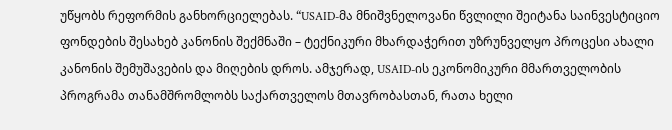უწყობს რეფორმის განხორციელებას. “USAID-მა მნიშვნელოვანი წვლილი შეიტანა საინვესტიციო ფონდების შესახებ კანონის შექმნაში – ტექნიკური მხარდაჭერით უზრუნველყო პროცესი ახალი კანონის შემუშავების და მიღების დროს. ამჯერად, USAID-ის ეკონომიკური მმართველობის პროგრამა თანამშრომლობს საქართველოს მთავრობასთან, რათა ხელი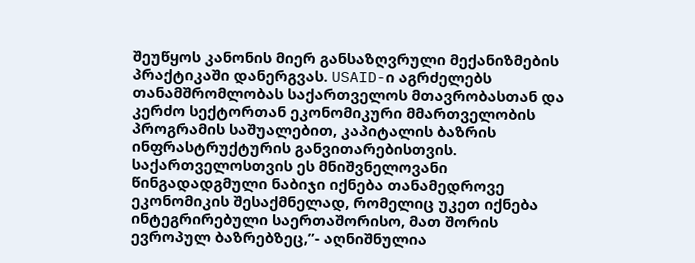შეუწყოს კანონის მიერ განსაზღვრული მექანიზმების პრაქტიკაში დანერგვას. USAID-ი აგრძელებს თანამშრომლობას საქართველოს მთავრობასთან და კერძო სექტორთან ეკონომიკური მმართველობის პროგრამის საშუალებით, კაპიტალის ბაზრის ინფრასტრუქტურის განვითარებისთვის. საქართველოსთვის ეს მნიშვნელოვანი წინგადადგმული ნაბიჯი იქნება თანამედროვე ეკონომიკის შესაქმნელად, რომელიც უკეთ იქნება ინტეგრირებული საერთაშორისო, მათ შორის ევროპულ ბაზრებზეც,”- აღნიშნულია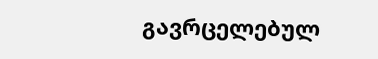გავრცელებულ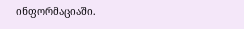ინფორმაციაში.